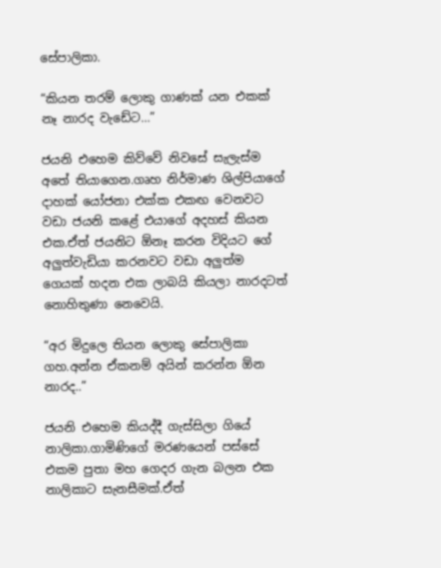සේපාලිකා.

“කියන තරම් ලොකු ගාණක් යන එකක් නෑ නාරද වැඩේට…”

ජයනි එහෙම කිව්වේ නිවසේ සැලැස්ම අතේ තියාගෙන.ගෘහ නිර්මාණ ශිල්පියාගේ දාහක් යෝජනා එක්ක එකඟ වෙනවට වඩා ජයනි කළේ එයාගේ අදහස් කියන එක.ඒත් ජයනිට ඕනෑ කරන විදියට ගේ අලුත්වැඩියා කරනවට වඩා අලුත්ම ගෙයක් හදන එක ලාබයි කියලා නාරදටත් නොහිතුණා නෙවෙයි.

“අර මිදුලෙ තියන ලොකු සේපාලිකා ගහ.අන්න ඒකනම් අයින් කරන්න ඕන නාරද..”

ජයනි එහෙම කියද්දී ගැස්සිලා ගියේ නාලිකා.ගාමිණිගේ මරණයෙන් පස්සේ එකම පුතා මහ ගෙදර ගැන බලන එක නාලිකාට සැනසීමක්.ඒත්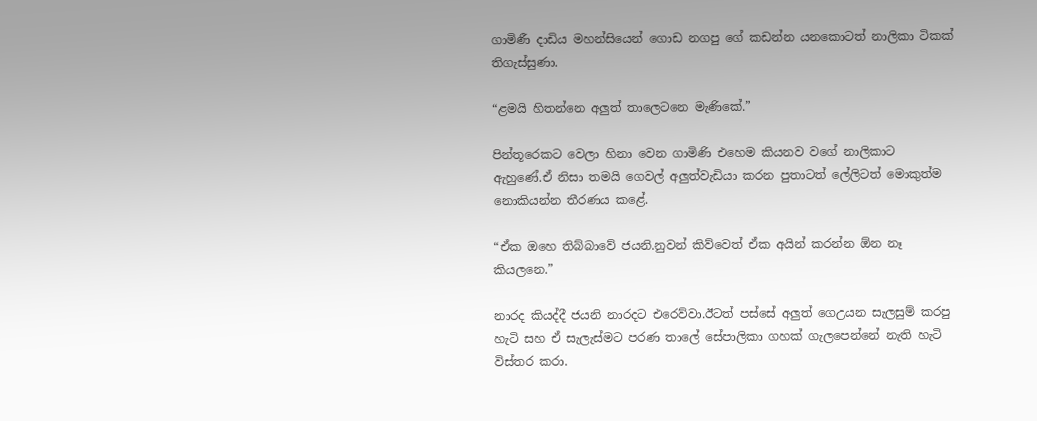ගාමිණී දාඩිය මහන්සියෙන් ගොඩ නගපු ගේ කඩන්න යනකොටත් නාලිකා ටිකක් තිගැස්සුණා.

“ළමයි හිතන්නෙ අලුත් තාලෙටනෙ මැණිකේ.”

පින්තූරෙකට වෙලා හිනා වෙන ගාමිණි එහෙම කියනව වගේ නාලිකාට ඇහුණේ.ඒ නිසා තමයි ගෙවල් අලුත්වැඩියා කරන පුතාටත් ලේලිටත් මොකුත්ම නොකියන්න තීරණය කළේ.

“ඒක ඔහෙ තිබ්බාවේ ජයනි.නුවන් කිව්වෙත් ඒක අයින් කරන්න ඕන නෑ කියලනෙ.”

නාරද කියද්දී ජයනි නාරදට එරෙව්වා.ඊටත් පස්සේ අලුත් ගෙඋයන සැලසුම් කරපු හැටි සහ ඒ සැලැස්මට පරණ තාලේ සේපාලිකා ගහක් ගැලපෙන්නේ නැති හැටි විස්තර කරා.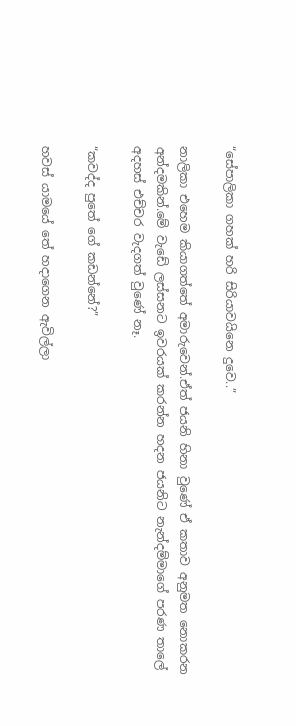“සේපාලිකා ගහක් හරි සිරියාවයිනෙ දුවෙ..”

නාලිකා එහෙම කියාගත්තේ අමාරුවෙන්.ඒත් ජයනි හිනා වුණේ ඒ කතාව අනුමත නොකරන අන්දමකින්.මේ වැඩේ ලස්සනට ඉවරයක් කරන්න හදන ජයනිට නැන්දම්මාගේ පරණ තාලේ අදහස් එච්චර වැදගත් වුණේ නෑ.

“කවද්ද පුතේ ගේ කඩන්නේ?”

හවස් යාමයේ තේ හදාගෙන ඇවිල්ලා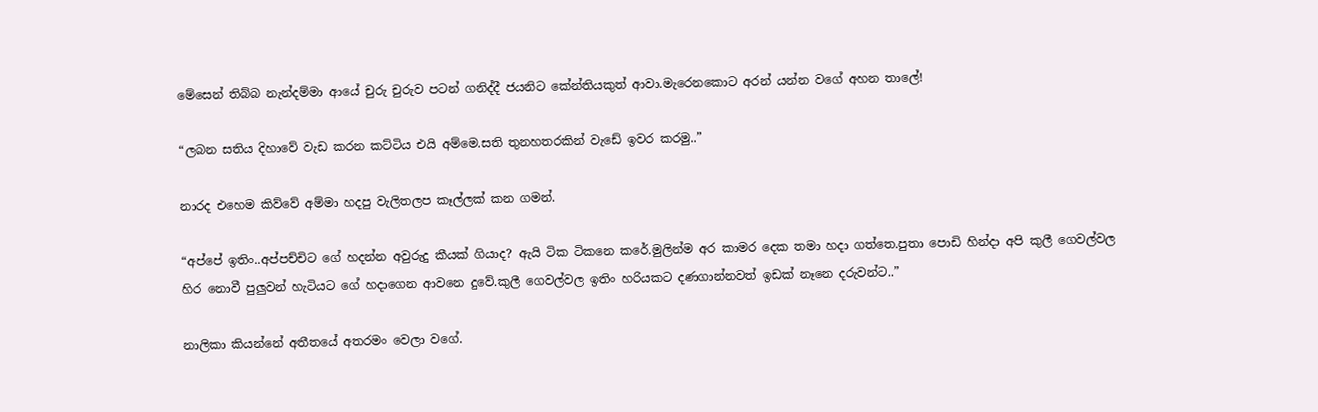මේසෙන් තිබ්බ නැන්දම්මා ආයේ චුරු චුරුව පටන් ගනිද්දී ජයනිට කේන්තියකුත් ආවා.මැරෙනකොට අරන් යන්න වගේ අහන තාලේ!

“ලබන සතිය දිහාවේ වැඩ කරන කට්ටිය එයි අම්මෙ.සති තුනහතරකින් වැඩේ ඉවර කරමු..”

නාරද එහෙම කිව්වේ අම්මා හදපු වැලිතලප කෑල්ලක් කන ගමන්.

“අප්පේ ඉතිං..අප්පච්චිට ගේ හදන්න අවුරුදු කීයක් ගියාද? ඇයි ටික ටිකනෙ කරේ.මුලින්ම අර කාමර දෙක තමා හදා ගත්තෙ.පුතා පොඩි හින්දා අපි කුලී ගෙවල්වල හිර නොවී පුලුවන් හැටියට ගේ හදාගෙන ආවනෙ දුවේ.කුලී ගෙවල්වල ඉතිං හරියකට දණගාන්නවත් ඉඩක් නෑනෙ දරුවන්ට..”

නාලිකා කියන්නේ අතීතයේ අතරමං වෙලා වගේ.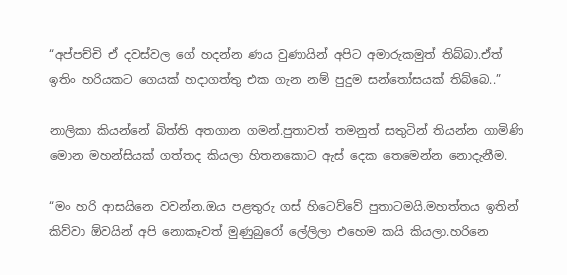“අප්පච්චි ඒ දවස්වල ගේ හදන්න ණය වුණායින් අපිට අමාරුකමුත් තිබ්බා.ඒත් ඉතිං හරියකට ගෙයක් හදාගත්තු එක ගැන නම් පුදුම සන්තෝසයක් තිබ්බෙ..”

නාලිකා කියන්නේ බිත්ති අතගාන ගමන්.පුතාවත් තමනුත් සතුටින් තියන්න ගාමිණි මොන මහන්සියක් ගත්තද කියලා හිතනකොට ඇස් දෙක තෙමෙන්න නොදැනීම.

“මං හරි ආසයිනෙ වවන්න.ඔය පළතුරු ගස් හිටෙව්වේ පුතාටමයි.මහත්තය ඉතින් කිව්වා ඕවයින් අපි නොකෑවත් මුණුබුරෝ ලේලිලා එහෙම කයි කියලා.හරිනෙ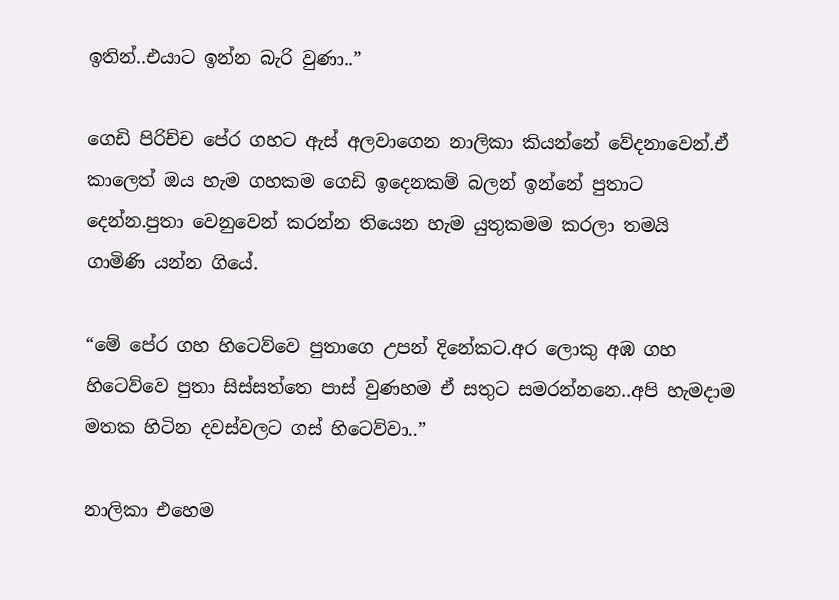ඉතින්..එයාට ඉන්න බැරි වුණා..”

ගෙඩි පිරිච්ච පේර ගහට ඇස් අලවාගෙන නාලිකා කියන්නේ වේදනාවෙන්.ඒ කාලෙත් ඔය හැම ගහකම ගෙඩි ඉදෙනකම් බලන් ඉන්නේ පුතාට දෙන්න.පුතා වෙනුවෙන් කරන්න තියෙන හැම යුතුකමම කරලා තමයි ගාමිණි යන්න ගියේ.

“මේ පේර ගහ හිටෙව්වෙ පුතාගෙ උපන් දිනේකට.අර ලොකු අඹ ගහ හිටෙව්වෙ පුතා සිස්සත්තෙ පාස් වුණහම ඒ සතුට සමරන්නනෙ..අපි හැමදාම මතක හිටින දවස්වලට ගස් හිටෙව්වා..”

නාලිකා එහෙම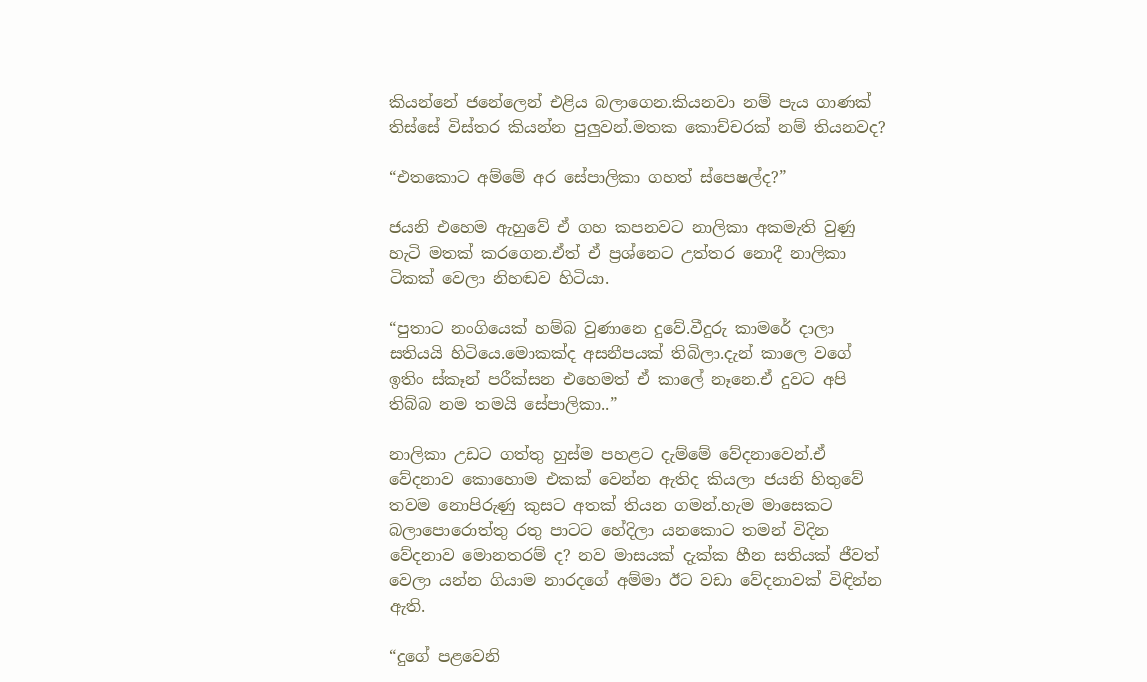කියන්නේ ජනේලෙන් එළිය බලාගෙන.කියනවා නම් පැය ගාණක් තිස්සේ විස්තර කියන්න පුලුවන්.මතක කොච්චරක් නම් තියනවද?

“එතකොට අම්මේ අර සේපාලිකා ගහත් ස්පෙෂල්ද?”

ජයනි එහෙම ඇහුවේ ඒ ගහ කපනවට නාලිකා අකමැති වුණු හැටි මතක් කරගෙන.ඒත් ඒ ප්‍රශ්නෙට උත්තර නොදී නාලිකා ටිකක් වෙලා නිහඬව හිටියා.

“පුතාට නංගියෙක් හම්බ වුණානෙ දුවේ.වීදුරු කාමරේ දාලා සතියයි හිටියෙ.මොකක්ද අසනීපයක් තිබිලා.දැන් කාලෙ වගේ ඉතිං ස්කෑන් පරීක්සන එහෙමත් ඒ කාලේ නෑනෙ.ඒ දුවට අපි තිබ්බ නම තමයි සේපාලිකා..”

නාලිකා උඩට ගත්තු හුස්ම පහළට දැම්මේ වේදනාවෙන්.ඒ වේදනාව කොහොම එකක් වෙන්න ඇතිද කියලා ජයනි හිතුවේ තවම නොපිරුණු කුසට අතක් තියන ගමන්.හැම මාසෙකට බලාපොරොත්තු රතු පාටට හේදිලා යනකොට තමන් විදින වේදනාව මොනතරම් ද? නව මාසයක් දැක්ක හීන සතියක් ජීවත් වෙලා යන්න ගියාම නාරදගේ අම්මා ඊට වඩා වේදනාවක් විඳින්න ඇති.

“දුගේ පළවෙනි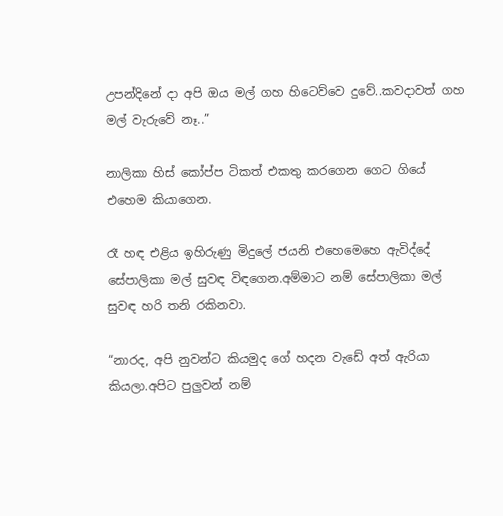උපන්දිනේ දා අපි ඔය මල් ගහ හිටෙව්වෙ දුවේ..කවදාවත් ගහ මල් වැරුවේ නෑ..”

නාලිකා හිස් කෝප්ප ටිකත් එකතු කරගෙන ගෙට ගියේ එහෙම කියාගෙන.

රෑ හඳ එළිය ඉහිරුණු මිදුලේ ජයනි එහෙමෙහෙ ඇවිද්දේ සේපාලිකා මල් සුවඳ විඳගෙන.අම්මාට නම් සේපාලිකා මල් සුවඳ හරි තනි රකිනවා.

“නාරද, අපි නුවන්ට කියමුද ගේ හදන වැඩේ අත් ඇරියා කියලා.අපිට පුලුවන් නම්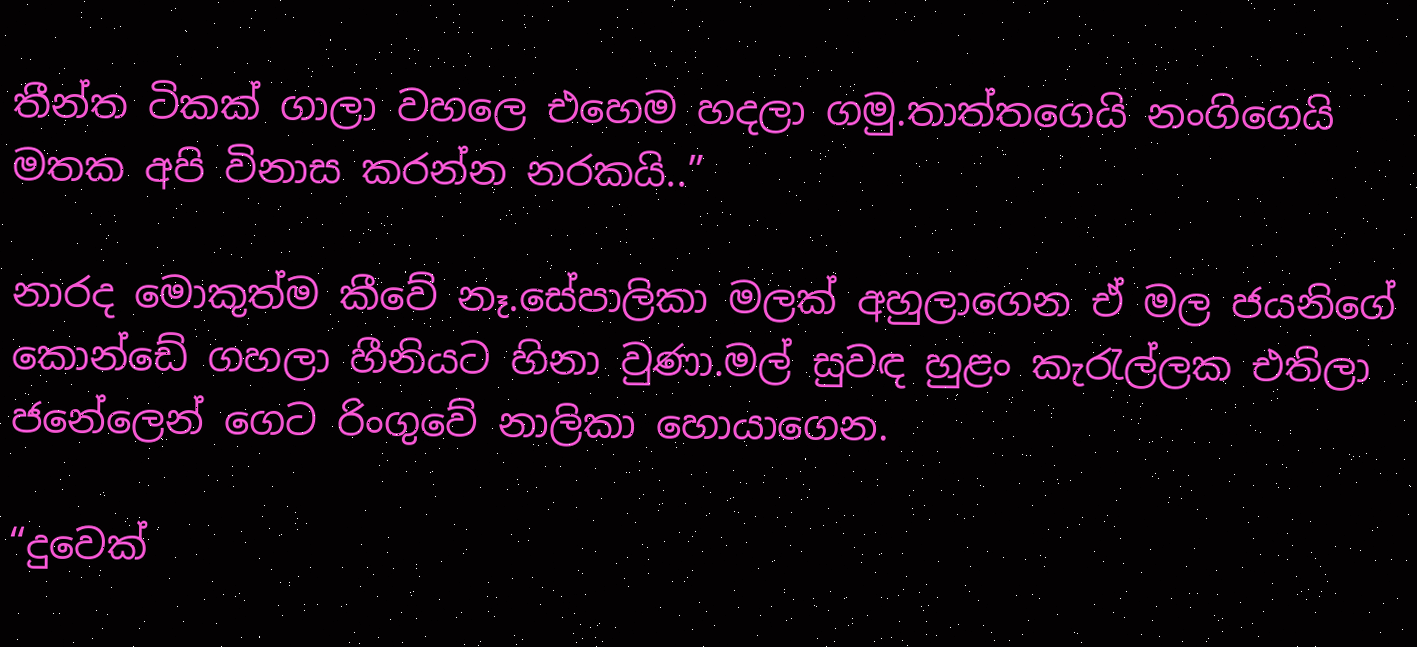තීන්ත ටිකක් ගාලා වහලෙ එහෙම හදලා ගමු.තාත්තගෙයි නංගිගෙයි මතක අපි විනාස කරන්න නරකයි..”

නාරද මොකුත්ම කීවේ නෑ.සේපාලිකා මලක් අහුලාගෙන ඒ මල ජයනිගේ කොන්ඩේ ගහලා හීනියට හිනා වුණා.මල් සුවඳ හුළං කැරැල්ලක එතිලා ජනේලෙන් ගෙට රිංගුවේ නාලිකා හොයාගෙන.

“දුවෙක්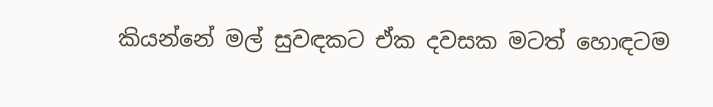කියන්නේ මල් සුවඳකට ඒක දවසක මටත් හොඳටම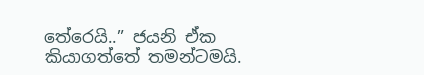තේරෙයි..” ජයනි ඒක කියාගත්තේ තමන්ටමයි.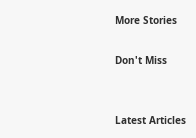More Stories

Don't Miss


Latest Articles